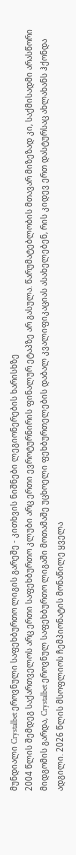მუნდიალი Crystalbet ეროვნული საფეხბურთო ლიგის გარეშე - კითხვის ნიშნები ლეგიონერების ხარისხზე
2004 წლის შემდეგ საქართველოს არც ერთი საფეხბურთო კლუბი არც ერთი ევროტურნირის ფინალურ ეტაპზე არ გასულა. წარუმატებლობის მთავარ მიზეზად კი, საქმისადმი არასწორი მიდგომის გარდა, Crystalbet ეროვნულ საფეხბურთო ლიგაში მოთამაშე უცხოელი ფეხბურთელების დაბალ კვალიფიკაციას ასახელებენ, რის კიდევ ერთ დასტურსაც ახლახანს ჰქონდა ადგილი. 2026 წლის მსოფლიოს ჩემპიონატის მონაწილე ყველა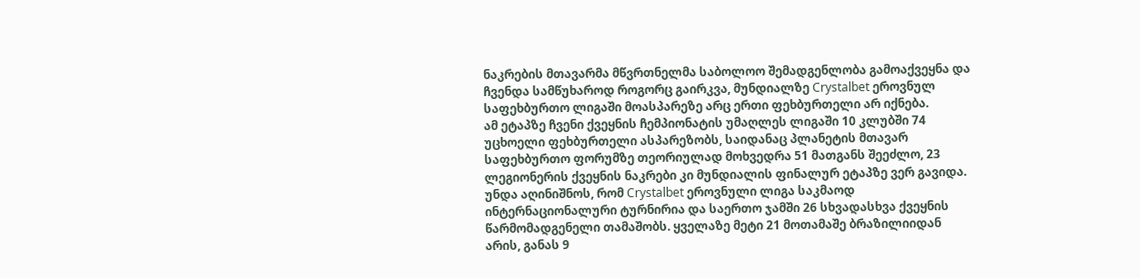ნაკრების მთავარმა მწვრთნელმა საბოლოო შემადგენლობა გამოაქვეყნა და ჩვენდა სამწუხაროდ როგორც გაირკვა, მუნდიალზე Crystalbet ეროვნულ საფეხბურთო ლიგაში მოასპარეზე არც ერთი ფეხბურთელი არ იქნება.
ამ ეტაპზე ჩვენი ქვეყნის ჩემპიონატის უმაღლეს ლიგაში 10 კლუბში 74 უცხოელი ფეხბურთელი ასპარეზობს, საიდანაც პლანეტის მთავარ საფეხბურთო ფორუმზე თეორიულად მოხვედრა 51 მათგანს შეეძლო, 23 ლეგიონერის ქვეყნის ნაკრები კი მუნდიალის ფინალურ ეტაპზე ვერ გავიდა. უნდა აღინიშნოს, რომ Crystalbet ეროვნული ლიგა საკმაოდ ინტერნაციონალური ტურნირია და საერთო ჯამში 26 სხვადასხვა ქვეყნის წარმომადგენელი თამაშობს. ყველაზე მეტი 21 მოთამაშე ბრაზილიიდან არის, განას 9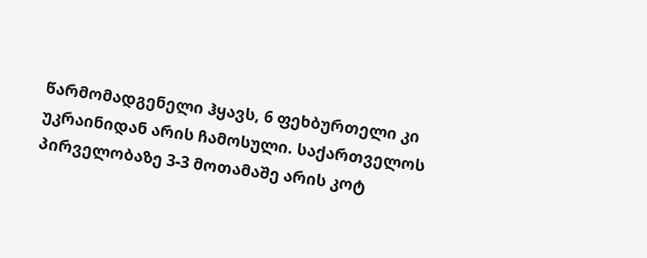წარმომადგენელი ჰყავს, 6 ფეხბურთელი კი უკრაინიდან არის ჩამოსული. საქართველოს პირველობაზე 3-3 მოთამაშე არის კოტ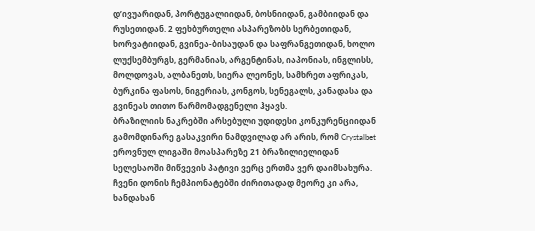დ’ივუარიდან, პორტუგალიიდან, ბოსნიიდან, გამბიიდან და რუსეთიდან. 2 ფეხბურთელი ასპარეზობს სერბეთიდან, ხორვატიიდან, გვინეა-ბისაუდან და საფრანგეთიდან, ხოლო ლუქსემბურგს, გერმანიას, არგენტინას, იაპონიას, ინგლისს, მოლდოვას, ალბანეთს, სიერა ლეონეს, სამხრეთ აფრიკას, ბურკინა ფასოს, ნიგერიას, კონგოს, სენეგალს, კანადასა და გვინეას თითო წარმომადგენელი ჰყავს.
ბრაზილიის ნაკრებში არსებული უდიდესი კონკურენციიდან გამომდინარე გასაკვირი ნამდვილად არ არის, რომ Crystalbet ეროვნულ ლიგაში მოასპარეზე 21 ბრაზილიელიდან სელესაოში მიწვევის პატივი ვერც ერთმა ვერ დაიმსახურა. ჩვენი დონის ჩემპიონატებში ძირითადად მეორე კი არა, ხანდახან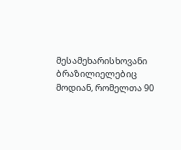მესამეხარისხოვანი ბრაზილიელებიც მოდიან, რომელთა 90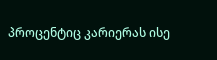პროცენტიც კარიერას ისე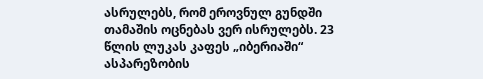ასრულებს, რომ ეროვნულ გუნდში თამაშის ოცნებას ვერ ისრულებს. 23 წლის ლუკას კაფეს „იბერიაში“ ასპარეზობის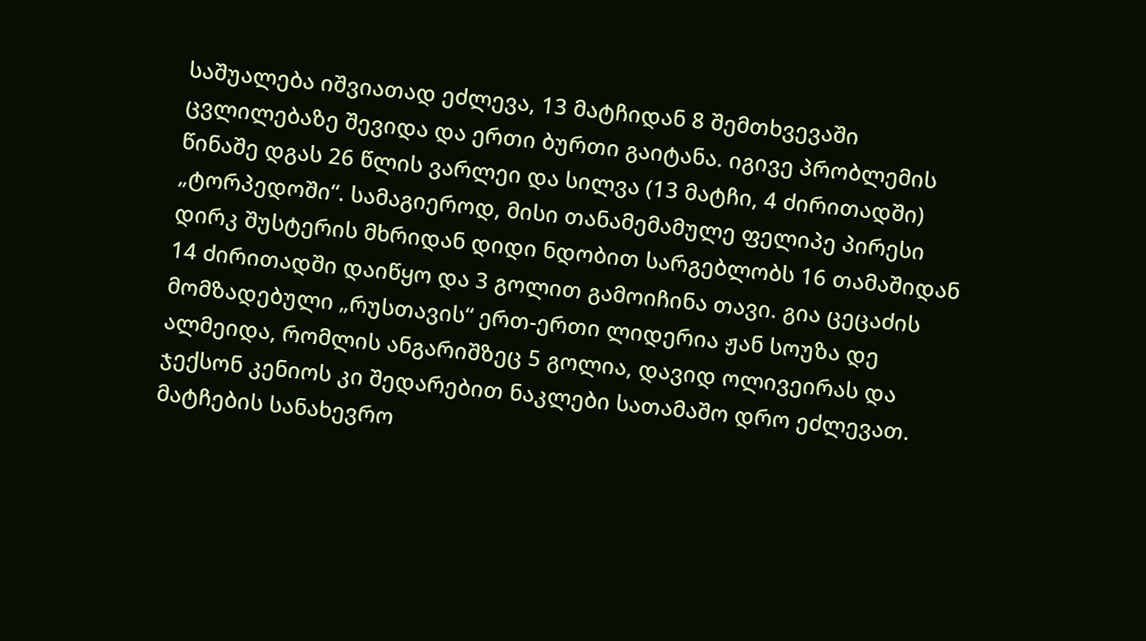საშუალება იშვიათად ეძლევა, 13 მატჩიდან 8 შემთხვევაში ცვლილებაზე შევიდა და ერთი ბურთი გაიტანა. იგივე პრობლემის წინაშე დგას 26 წლის ვარლეი და სილვა (13 მატჩი, 4 ძირითადში) „ტორპედოში“. სამაგიეროდ, მისი თანამემამულე ფელიპე პირესი დირკ შუსტერის მხრიდან დიდი ნდობით სარგებლობს 16 თამაშიდან 14 ძირითადში დაიწყო და 3 გოლით გამოიჩინა თავი. გია ცეცაძის მომზადებული „რუსთავის“ ერთ-ერთი ლიდერია ჟან სოუზა დე ალმეიდა, რომლის ანგარიშზეც 5 გოლია, დავიდ ოლივეირას და ჯექსონ კენიოს კი შედარებით ნაკლები სათამაშო დრო ეძლევათ. მატჩების სანახევრო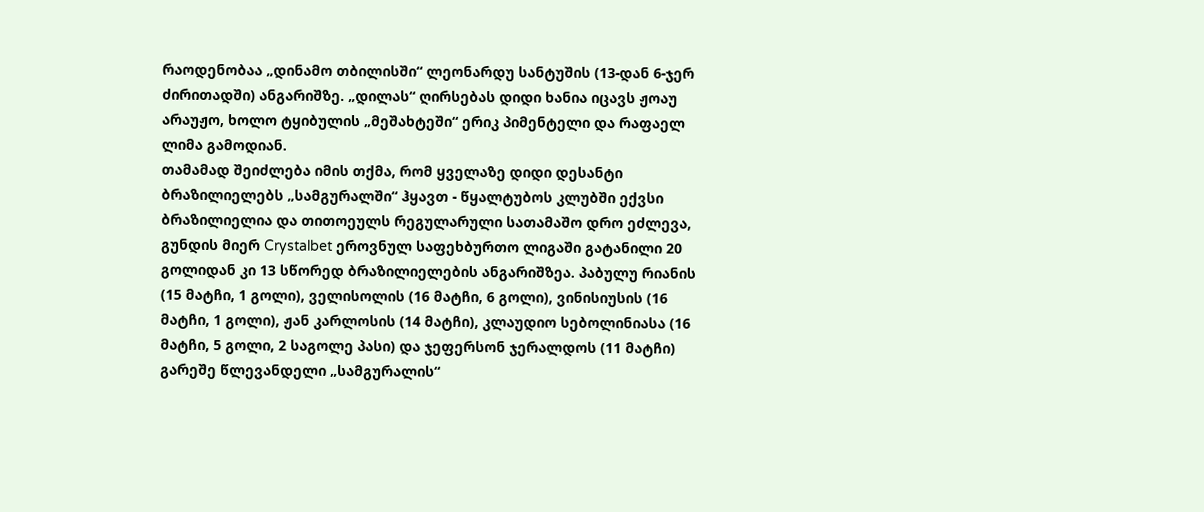რაოდენობაა „დინამო თბილისში“ ლეონარდუ სანტუშის (13-დან 6-ჯერ ძირითადში) ანგარიშზე. „დილას“ ღირსებას დიდი ხანია იცავს ჟოაუ არაუჟო, ხოლო ტყიბულის „მეშახტეში“ ერიკ პიმენტელი და რაფაელ ლიმა გამოდიან.
თამამად შეიძლება იმის თქმა, რომ ყველაზე დიდი დესანტი ბრაზილიელებს „სამგურალში“ ჰყავთ - წყალტუბოს კლუბში ექვსი ბრაზილიელია და თითოეულს რეგულარული სათამაშო დრო ეძლევა, გუნდის მიერ Crystalbet ეროვნულ საფეხბურთო ლიგაში გატანილი 20 გოლიდან კი 13 სწორედ ბრაზილიელების ანგარიშზეა. პაბულუ რიანის (15 მატჩი, 1 გოლი), ველისოლის (16 მატჩი, 6 გოლი), ვინისიუსის (16 მატჩი, 1 გოლი), ჟან კარლოსის (14 მატჩი), კლაუდიო სებოლინიასა (16 მატჩი, 5 გოლი, 2 საგოლე პასი) და ჯეფერსონ ჯერალდოს (11 მატჩი) გარეშე წლევანდელი „სამგურალის“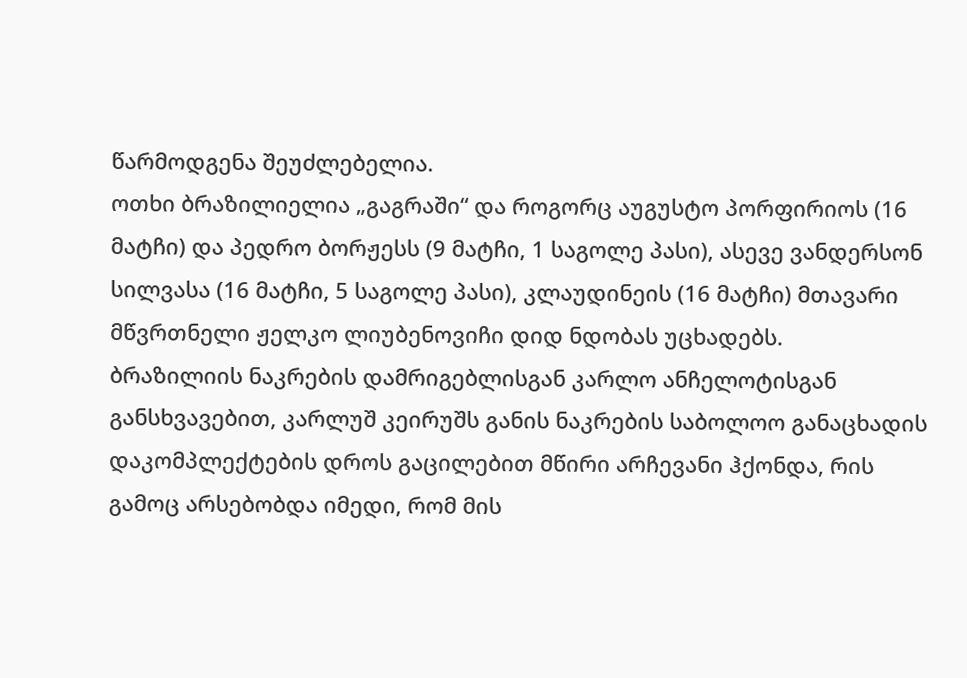წარმოდგენა შეუძლებელია.
ოთხი ბრაზილიელია „გაგრაში“ და როგორც აუგუსტო პორფირიოს (16 მატჩი) და პედრო ბორჟესს (9 მატჩი, 1 საგოლე პასი), ასევე ვანდერსონ სილვასა (16 მატჩი, 5 საგოლე პასი), კლაუდინეის (16 მატჩი) მთავარი მწვრთნელი ჟელკო ლიუბენოვიჩი დიდ ნდობას უცხადებს.
ბრაზილიის ნაკრების დამრიგებლისგან კარლო ანჩელოტისგან განსხვავებით, კარლუშ კეირუშს განის ნაკრების საბოლოო განაცხადის დაკომპლექტების დროს გაცილებით მწირი არჩევანი ჰქონდა, რის გამოც არსებობდა იმედი, რომ მის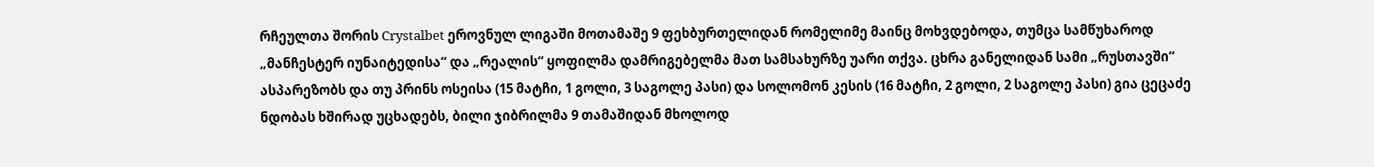რჩეულთა შორის Crystalbet ეროვნულ ლიგაში მოთამაშე 9 ფეხბურთელიდან რომელიმე მაინც მოხვდებოდა, თუმცა სამწუხაროდ „მანჩესტერ იუნაიტედისა“ და „რეალის“ ყოფილმა დამრიგებელმა მათ სამსახურზე უარი თქვა. ცხრა განელიდან სამი „რუსთავში“ ასპარეზობს და თუ პრინს ოსეისა (15 მატჩი, 1 გოლი, 3 საგოლე პასი) და სოლომონ კესის (16 მატჩი, 2 გოლი, 2 საგოლე პასი) გია ცეცაძე ნდობას ხშირად უცხადებს, ბილი ჯიბრილმა 9 თამაშიდან მხოლოდ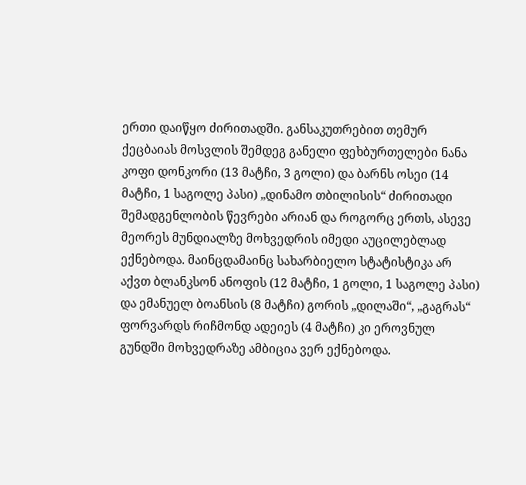ერთი დაიწყო ძირითადში. განსაკუთრებით თემურ ქეცბაიას მოსვლის შემდეგ განელი ფეხბურთელები ნანა კოფი დონკორი (13 მატჩი, 3 გოლი) და ბარნს ოსეი (14 მატჩი, 1 საგოლე პასი) „დინამო თბილისის“ ძირითადი შემადგენლობის წევრები არიან და როგორც ერთს, ასევე მეორეს მუნდიალზე მოხვედრის იმედი აუცილებლად ექნებოდა. მაინცდამაინც სახარბიელო სტატისტიკა არ აქვთ ბლანკსონ ანოფის (12 მატჩი, 1 გოლი, 1 საგოლე პასი) და ემანუელ ბოანსის (8 მატჩი) გორის „დილაში“, „გაგრას“ ფორვარდს რიჩმონდ ადეიეს (4 მატჩი) კი ეროვნულ გუნდში მოხვედრაზე ამბიცია ვერ ექნებოდა.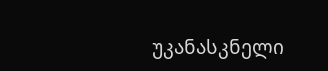უკანასკნელი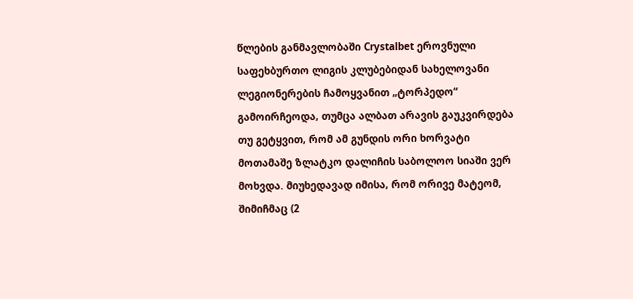წლების განმავლობაში Crystalbet ეროვნული საფეხბურთო ლიგის კლუბებიდან სახელოვანი ლეგიონერების ჩამოყვანით „ტორპედო“ გამოირჩეოდა, თუმცა ალბათ არავის გაუკვირდება თუ გეტყვით, რომ ამ გუნდის ორი ხორვატი მოთამაშე ზლატკო დალიჩის საბოლოო სიაში ვერ მოხვდა. მიუხედავად იმისა, რომ ორივე მატეომ, შიმიჩმაც (2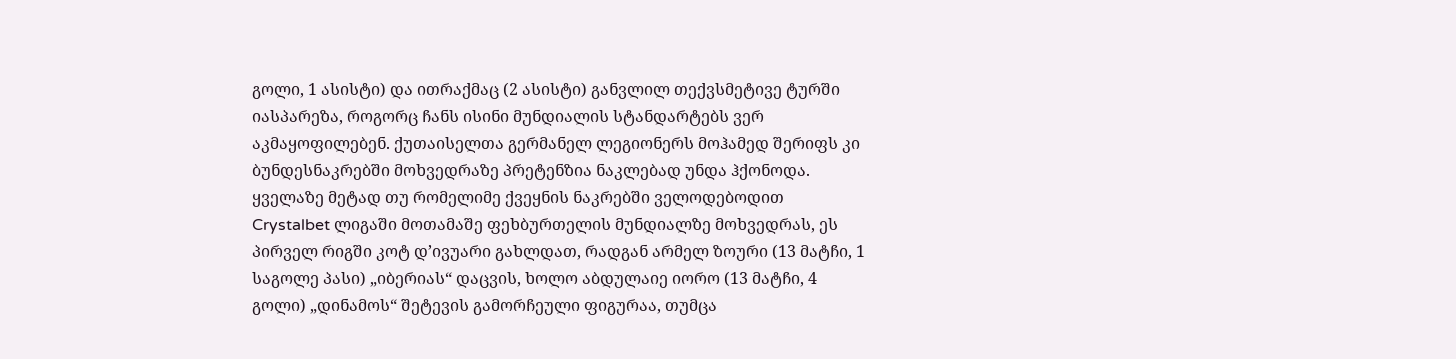გოლი, 1 ასისტი) და ითრაქმაც (2 ასისტი) განვლილ თექვსმეტივე ტურში იასპარეზა, როგორც ჩანს ისინი მუნდიალის სტანდარტებს ვერ აკმაყოფილებენ. ქუთაისელთა გერმანელ ლეგიონერს მოჰამედ შერიფს კი ბუნდესნაკრებში მოხვედრაზე პრეტენზია ნაკლებად უნდა ჰქონოდა.
ყველაზე მეტად თუ რომელიმე ქვეყნის ნაკრებში ველოდებოდით Crystalbet ლიგაში მოთამაშე ფეხბურთელის მუნდიალზე მოხვედრას, ეს პირველ რიგში კოტ დ’ივუარი გახლდათ, რადგან არმელ ზოური (13 მატჩი, 1 საგოლე პასი) „იბერიას“ დაცვის, ხოლო აბდულაიე იორო (13 მატჩი, 4 გოლი) „დინამოს“ შეტევის გამორჩეული ფიგურაა, თუმცა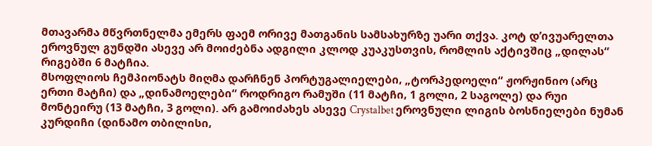მთავარმა მწვრთნელმა ემერს ფაემ ორივე მათგანის სამსახურზე უარი თქვა. კოტ დ’ივუარელთა ეროვნულ გუნდში ასევე არ მოიძებნა ადგილი კლოდ კუაკუსთვის, რომლის აქტივშიც „დილას“ რიგებში 6 მატჩია.
მსოფლიოს ჩემპიონატს მიღმა დარჩნენ პორტუგალიელები, „ტორპედოელი“ ჟორჟინიო (არც ერთი მატჩი) და „დინამოელები“ როდრიგო რამუში (11 მატჩი, 1 გოლი, 2 საგოლე) და რუი მონტეირუ (13 მატჩი, 3 გოლი). არ გამოიძახეს ასევე Crystalbet ეროვნული ლიგის ბოსნიელები ნუმან კურდიჩი (დინამო თბილისი,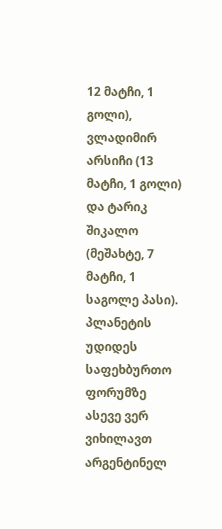12 მატჩი, 1 გოლი), ვლადიმირ არსიჩი (13 მატჩი, 1 გოლი) და ტარიკ შიკალო (მეშახტე, 7 მატჩი, 1 საგოლე პასი). პლანეტის უდიდეს საფეხბურთო ფორუმზე ასევე ვერ ვიხილავთ არგენტინელ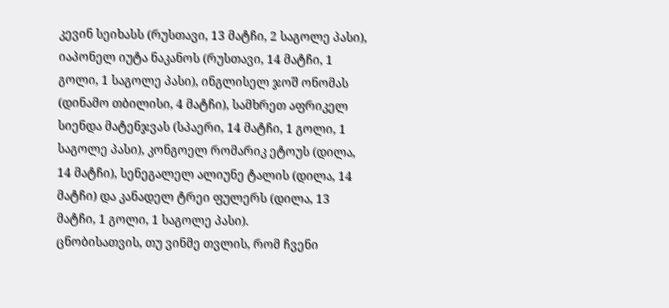კევინ სეიხასს (რუსთავი, 13 მატჩი, 2 საგოლე პასი), იაპონელ იუტა ნაკანოს (რუსთავი, 14 მატჩი, 1 გოლი, 1 საგოლე პასი), ინგლისელ ჯოშ ონომას (დინამო თბილისი, 4 მატჩი), სამხრეთ აფრიკელ სიენდა მატენჯვას (სპაერი, 14 მატჩი, 1 გოლი, 1 საგოლე პასი), კონგოელ რომარიკ ეტოუს (დილა, 14 მატჩი), სენეგალელ ალიუნე ტალის (დილა, 14 მატჩი) და კანადელ ტრეი ფულერს (დილა, 13 მატჩი, 1 გოლი, 1 საგოლე პასი).
ცნობისათვის, თუ ვინმე თვლის, რომ ჩვენი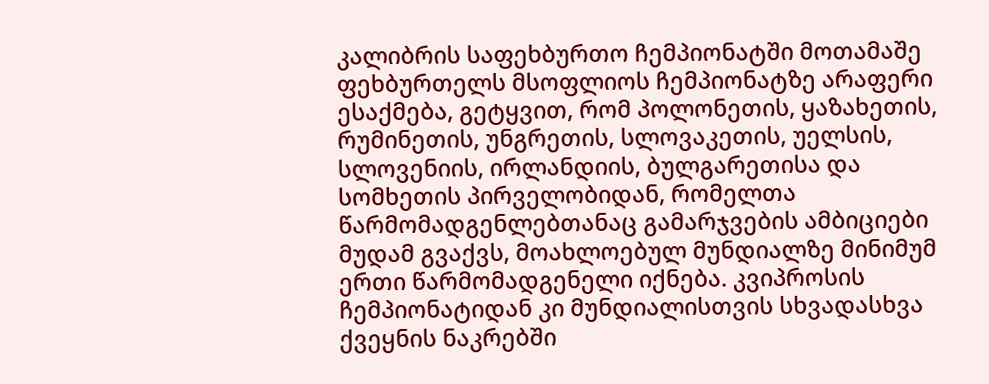კალიბრის საფეხბურთო ჩემპიონატში მოთამაშე ფეხბურთელს მსოფლიოს ჩემპიონატზე არაფერი ესაქმება, გეტყვით, რომ პოლონეთის, ყაზახეთის, რუმინეთის, უნგრეთის, სლოვაკეთის, უელსის, სლოვენიის, ირლანდიის, ბულგარეთისა და სომხეთის პირველობიდან, რომელთა წარმომადგენლებთანაც გამარჯვების ამბიციები მუდამ გვაქვს, მოახლოებულ მუნდიალზე მინიმუმ ერთი წარმომადგენელი იქნება. კვიპროსის ჩემპიონატიდან კი მუნდიალისთვის სხვადასხვა ქვეყნის ნაკრებში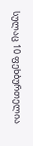სულაც 10 ფეხბურთელია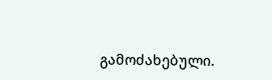გამოძახებული.